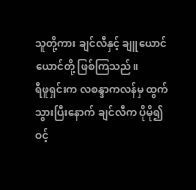သူတို့ကား ချင်လီနှင့် ချူယောင်ယောင်တို့ ဖြစ်ကြသည်။
ရီဖူရှင်းက လစန္ဒာကလန်မှ ထွက်သွားပြီးနောက် ချင်လီက ပိုမို၍ ဝင့်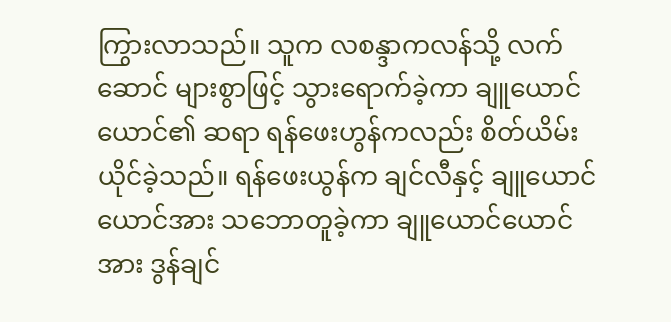ကြွားလာသည်။ သူက လစန္ဒာကလန်သို့ လက်ဆောင် များစွာဖြင့် သွားရောက်ခဲ့ကာ ချူယောင်ယောင်၏ ဆရာ ရန်ဖေးဟွန်ကလည်း စိတ်ယိမ်းယိုင်ခဲ့သည်။ ရန်ဖေးယွန်က ချင်လီနှင့် ချူယောင်ယောင်အား သဘောတူခဲ့ကာ ချူယောင်ယောင်အား ဒွန်ချင်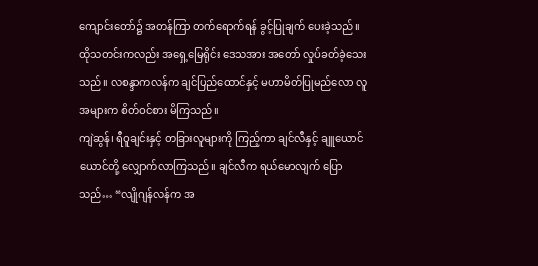ကျောင်းတော်၌ အတန်ကြာ တက်ရောက်ရန် ခွင့်ပြုချက် ပေးခဲ့သည်။
ထိုသတင်းကလည်း အရှေ့မြေရိုင်း ဒေသအား အတော် လှုပ်ခတ်ခဲ့သေးသည်။ လစန္ဒာကလန်က ချင်ပြည်ထောင်နှင့် မဟာမိတ်ပြုမည်လော လူအများက စိတ်ဝင်စား မိကြသည်။
ကျဲဆွန်၊ ရီဝူချင်းနှင့် တခြားလူများကို ကြည့်ကာ ချင်လီနှင့် ချူယောင်ယောင်တို့ လျှောက်လာကြသည်။ ချင်လီက ရယ်မောလျက် ပြောသည်… “လျိုဂျန်လန်က အ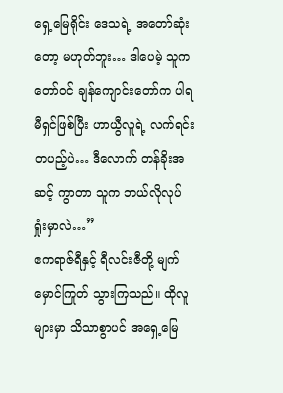ရှေ့မြေရိုင်း ဒေသရဲ့ အတော်ဆုံးတော့ မဟုတ်ဘူး… ဒါပေမဲ့ သူက တော်ဝင် ချန်ကျောင်းတော်က ပါရမီရှင်ဖြစ်ပြီး ဟာယွီလူရဲ့ လက်ရင်းတပည့်ပဲ… ဒီလောက် တန်ခိုးအဆင့် ကွာတာ သူက ဘယ်လိုလုပ် ရှုံးမှာလဲ…”
ဧကရာဇ်ရီနှင့် ရီလင်းဇီတို့ မျက်မှောင်ကြုတ် သွားကြသည်။ ထိုလူများမှာ သိသာစွာပင် အရှေ့မြေ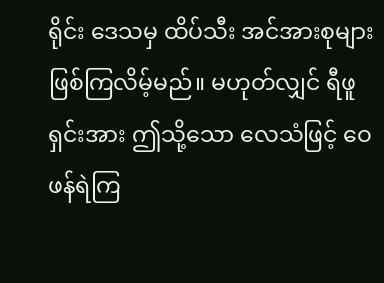ရိုင်း ဒေသမှ ထိပ်သီး အင်အားစုများ ဖြစ်ကြလိမ့်မည်။ မဟုတ်လျှင် ရီဖူရှင်းအား ဤသို့သော လေသံဖြင့် ဝေဖန်ရဲကြ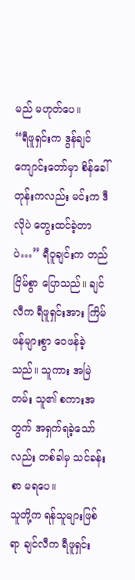မည် မဟုတ်ပေ။
“ရီဖူရှင်းက ဒွန်ချင် ကျောင်းတော်မှာ စိန်ခေါ်တုန်းကလည်း မင်းက ဒီလိုပဲ တွေးထင်ခဲ့တာပဲ…” ရီဝူချင်းက တည်ငြိမ်စွာ ပြောသည်။ ချင်လီက ရီဖူရှင်းအား ကြိမ်ဖန်များစွာ ဝေဖန်ခဲ့သည်။ သူကား အမြဲတမ်း သူ၏ စကားအတွက် အရှက်ရခဲ့သော်လည်း တစ်ခါမှ သင်ခန်းစာ မရပေ။
သူတို့က ရန်သူများဖြစ်ရာ ချင်လီက ရီဖူရှင်း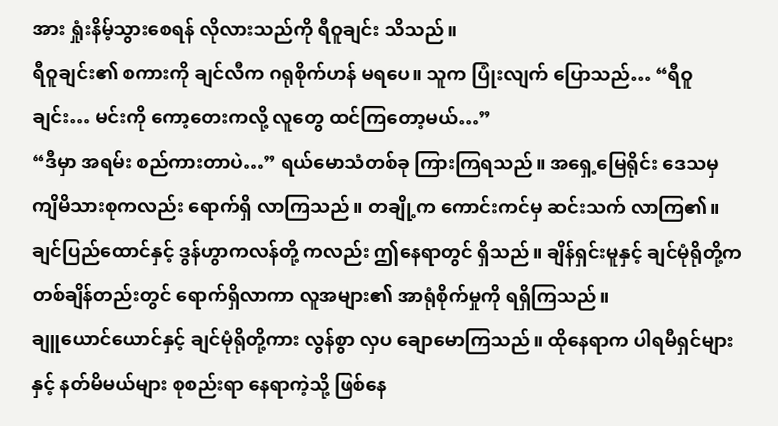အား ရှုံးနိမ့်သွားစေရန် လိုလားသည်ကို ရီဝူချင်း သိသည်။
ရီဝူချင်း၏ စကားကို ချင်လီက ဂရုစိုက်ဟန် မရပေ။ သူက ပြုံးလျက် ပြောသည်… “ရီဝူချင်း… မင်းကို ကော့တေးကလို့ လူတွေ ထင်ကြတော့မယ်…”
“ဒီမှာ အရမ်း စည်ကားတာပဲ…” ရယ်မောသံတစ်ခု ကြားကြရသည်။ အရှေ့မြေရိုင်း ဒေသမှ ကျိမိသားစုကလည်း ရောက်ရှိ လာကြသည်။ တချို့က ကောင်းကင်မှ ဆင်းသက် လာကြ၏။ ချင်ပြည်ထောင်နှင့် ဒွန်ဟွာကလန်တို့ ကလည်း ဤနေရာတွင် ရှိသည်။ ချိန်ရှင်းမူနှင့် ချင်မုံရိုတို့က တစ်ချိန်တည်းတွင် ရောက်ရှိလာကာ လူအများ၏ အာရုံစိုက်မှုကို ရရှိကြသည်။
ချူယောင်ယောင်နှင့် ချင်မုံရိုတို့ကား လွန်စွာ လှပ ချောမောကြသည်။ ထိုနေရာက ပါရမီရှင်များနှင့် နတ်မိမယ်များ စုစည်းရာ နေရာကဲ့သို့ ဖြစ်နေ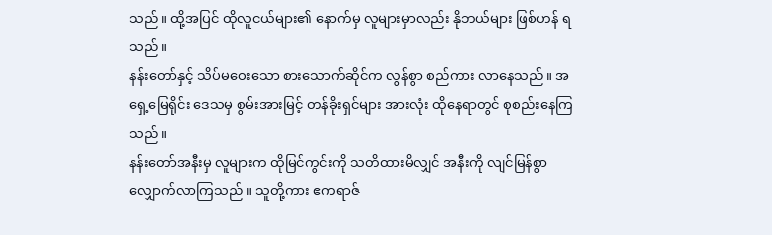သည်။ ထို့အပြင် ထိုလူငယ်များ၏ နောက်မှ လူများမှာလည်း နိုဘယ်များ ဖြစ်ဟန် ရသည်။
နန်းတော်နှင့် သိပ်မဝေးသော စားသောက်ဆိုင်က လွန်စွာ စည်ကား လာနေသည်။ အရှေ့မြေရိုင်း ဒေသမှ စွမ်းအားမြင့် တန်ခိုးရှင်များ အားလုံး ထိုနေရာတွင် စုစည်းနေကြသည်။
နန်းတော်အနီးမှ လူများက ထိုမြင်ကွင်းကို သတိထားမိလျှင် အနီးကို လျင်မြန်စွာ လျှောက်လာကြသည်။ သူတို့ကား ဧကရာဇ်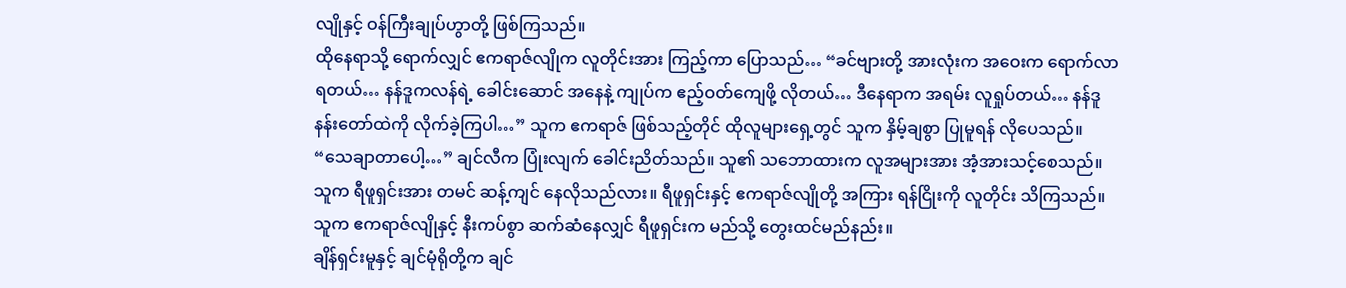လျိုနှင့် ဝန်ကြီးချုပ်ဟွာတို့ ဖြစ်ကြသည်။
ထိုနေရာသို့ ရောက်လျှင် ဧကရာဇ်လျိုက လူတိုင်းအား ကြည့်ကာ ပြောသည်… “ခင်ဗျားတို့ အားလုံးက အဝေးက ရောက်လာရတယ်… နန်ဒူကလန်ရဲ့ ခေါင်းဆောင် အနေနဲ့ ကျုပ်က ဧည့်ဝတ်ကျေဖို့ လိုတယ်… ဒီနေရာက အရမ်း လူရှုပ်တယ်… နန်ဒူ နန်းတော်ထဲကို လိုက်ခဲ့ကြပါ…” သူက ဧကရာဇ် ဖြစ်သည့်တိုင် ထိုလူများရှေ့တွင် သူက နှိမ့်ချစွာ ပြုမူရန် လိုပေသည်။
“သေချာတာပေါ့…” ချင်လီက ပြုံးလျက် ခေါင်းညိတ်သည်။ သူ၏ သဘောထားက လူအများအား အံ့အားသင့်စေသည်။ သူက ရီဖူရှင်းအား တမင် ဆန့်ကျင် နေလိုသည်လား။ ရီဖူရှင်းနှင့် ဧကရာဇ်လျိုတို့ အကြား ရန်ငြိုးကို လူတိုင်း သိကြသည်။ သူက ဧကရာဇ်လျိုနှင့် နီးကပ်စွာ ဆက်ဆံနေလျှင် ရီဖူရှင်းက မည်သို့ တွေးထင်မည်နည်း။
ချိန်ရှင်းမူနှင့် ချင်မုံရိုတို့က ချင်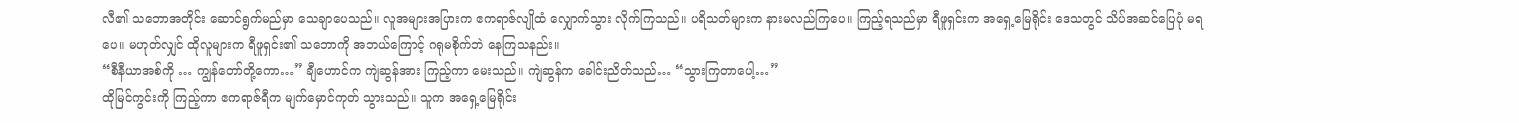လီ၏ သဘောအတိုင်း ဆောင်ရွက်မည်မှာ သေချာပေသည်။ လူအများအပြားက ဧကရာဇ်လျိုထံ လျှောက်သွား လိုက်ကြသည်။ ပရိသတ်များက နားမလည်ကြပေ။ ကြည့်ရသည်မှာ ရီဖူရှင်းက အရှေ့မြေရိုင်း ဒေသတွင် သိပ်အဆင်ပြေပုံ မရပေ။ မဟုတ်လျှင် ထိုလူများက ရီဖူရှင်း၏ သဘောကို အဘယ်ကြောင့် ဂရုမစိုက်ဘဲ နေကြသနည်း။
“စီနီယာအစ်ကို … ကျွန်တော်တို့ကော…” ချီဟောင်က ကျဲဆွန်အား ကြည့်ကာ မေးသည်။ ကျဲဆွန်က ခေါင်းညိတ်သည်… “သွားကြတာပေါ့…”
ထိုမြင်ကွင်းကို ကြည့်ကာ ဧကရာဇ်ရီက မျက်မှောင်ကုတ် သွားသည်။ သူက အရှေ့မြေရိုင်း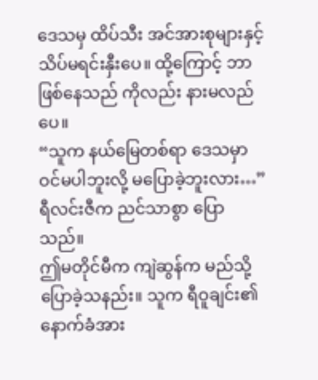ဒေသမှ ထိပ်သီး အင်အားစုများနှင့် သိပ်မရင်းနှီးပေ။ ထို့ကြောင့် ဘာဖြစ်နေသည် ကိုလည်း နားမလည်ပေ။
“သူက နယ်မြေတစ်ရာ ဒေသမှာ ဝင်မပါဘူးလို့ မပြောခဲ့ဘူးလား…” ရီလင်းဇီက ညင်သာစွာ ပြောသည်။
ဤမတိုင်မီက ကျဲဆွန်က မည်သို့ ပြောခဲ့သနည်း။ သူက ရီဝူချင်း၏ နောက်ခံအား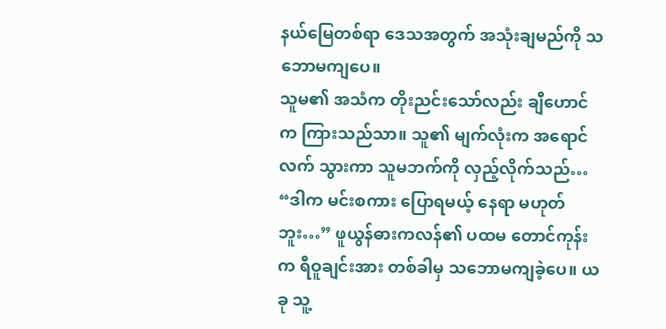နယ်မြေတစ်ရာ ဒေသအတွက် အသုံးချမည်ကို သဘောမကျပေ။
သူမ၏ အသံက တိုးညင်းသော်လည်း ချီဟောင်က ကြားသည်သာ။ သူ၏ မျက်လုံးက အရောင်လက် သွားကာ သူမဘက်ကို လှည့်လိုက်သည်… “ဒါက မင်းစကား ပြောရမယ့် နေရာ မဟုတ်ဘူး…” ဖူယွန်ဓားကလန်၏ ပထမ တောင်ကုန်းက ရီဝူချင်းအား တစ်ခါမှ သဘောမကျခဲ့ပေ။ ယခု သူ့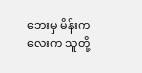ဘေးမှ မိန်းကလေးက သူတို့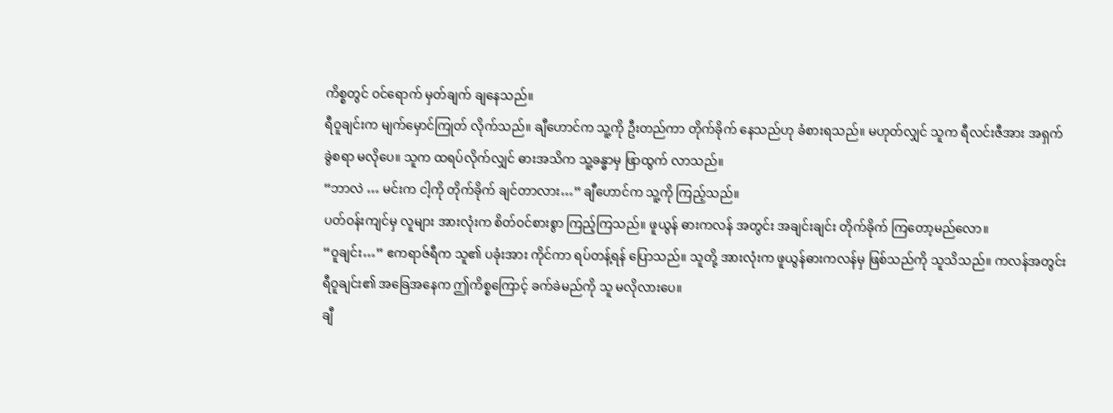ကိစ္စတွင် ဝင်ရောက် မှတ်ချက် ချနေသည်။
ရီဝူချင်းက မျက်မှောင်ကြုတ် လိုက်သည်။ ချီဟောင်က သူ့ကို ဦးတည်ကာ တိုက်ခိုက် နေသည်ဟု ခံစားရသည်။ မဟုတ်လျှင် သူက ရီလင်းဇီအား အရှက်ခွဲစရာ မလိုပေ။ သူက ထရပ်လိုက်လျှင် ဓားအသိက သူ့ခန္ဓာမှ ဖြာထွက် လာသည်။
“ဘာလဲ … မင်းက ငါ့ကို တိုက်ခိုက် ချင်တာလား…” ချီဟောင်က သူ့ကို ကြည့်သည်။
ပတ်ဝန်းကျင်မှ လူများ အားလုံးက စိတ်ဝင်စားစွာ ကြည့်ကြသည်။ ဖူယွန် ဓားကလန် အတွင်း အချင်းချင်း တိုက်ခိုက် ကြတော့မည်လော။
“ဝူချင်း…” ဧကရာဇ်ရီက သူ၏ ပခုံးအား ကိုင်ကာ ရပ်တန့်ရန် ပြောသည်။ သူတို့ အားလုံးက ဖူယွန်ဓားကလန်မှ ဖြစ်သည်ကို သူသိသည်။ ကလန်အတွင်း ရီဝူချင်း၏ အခြေအနေက ဤကိစ္စကြောင့် ခက်ခဲမည်ကို သူ မလိုလားပေ။
ချီ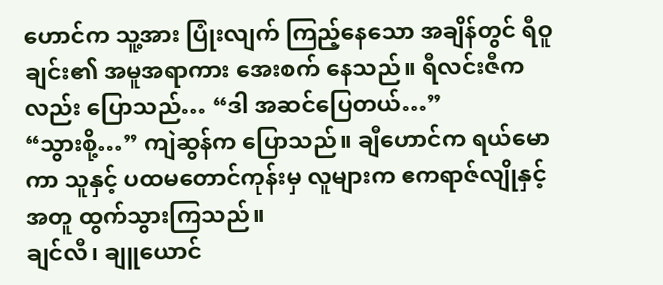ဟောင်က သူ့အား ပြုံးလျက် ကြည့်နေသော အချိန်တွင် ရီဝူချင်း၏ အမူအရာကား အေးစက် နေသည်။ ရီလင်းဇီကလည်း ပြောသည်… “ဒါ အဆင်ပြေတယ်…”
“သွားစို့…” ကျဲဆွန်က ပြောသည်။ ချီဟောင်က ရယ်မောကာ သူနှင့် ပထမတောင်ကုန်းမှ လူများက ဧကရာဇ်လျိုနှင့်အတူ ထွက်သွားကြသည်။
ချင်လီ၊ ချူယောင်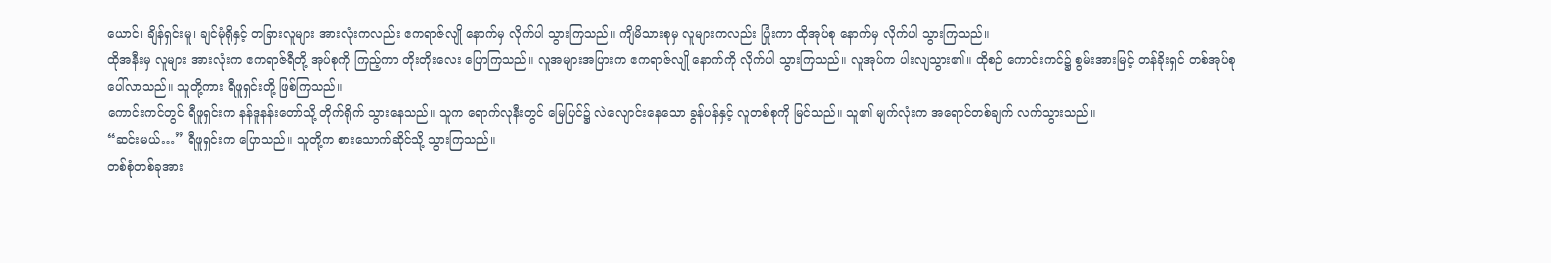ယောင်၊ ချိန်ရှင်းမူ၊ ချင်မုံရိုနှင့် တခြားလူများ အားလုံးကလည်း ဧကရာဇ်လျို နောက်မှ လိုက်ပါ သွားကြသည်။ ကျိမိသားစုမှ လူများကလည်း ပြုံးကာ ထိုအုပ်စု နောက်မှ လိုက်ပါ သွားကြသည်။
ထိုအနီးမှ လူများ အားလုံးက ဧကရာဇ်ရီတို့ အုပ်စုကို ကြည့်ကာ တိုးတိုးလေး ပြောကြသည်။ လူအများအပြားက ဧကရာဇ်လျို နောက်ကို လိုက်ပါ သွားကြသည်။ လူအုပ်က ပါးလျသွား၏။ ထိုစဉ် ကောင်းကင်၌ စွမ်းအားမြင့် တန်ခိုးရှင် တစ်အုပ်စု ပေါ်လာသည်။ သူတို့ကား ရီဖူရှင်းတို့ ဖြစ်ကြသည်။
ကောင်းကင်တွင် ရီဖူရှင်းက နန်ဒူနန်းတော်သို့ တိုက်ရိုက် သွားနေသည်။ သူက ရောက်လုနီးတွင် မြေပြင်၌ လဲလျောင်းနေသော ခွန်ပန်နှင့် လူတစ်စုကို မြင်သည်။ သူ၏ မျက်လုံးက အရောင်တစ်ချက် လက်သွားသည်။
“ဆင်းမယ်…” ရီဖူရှင်းက ပြောသည်။ သူတို့က စားသောက်ဆိုင်သို့ သွားကြသည်။
တစ်စုံတစ်ခုအား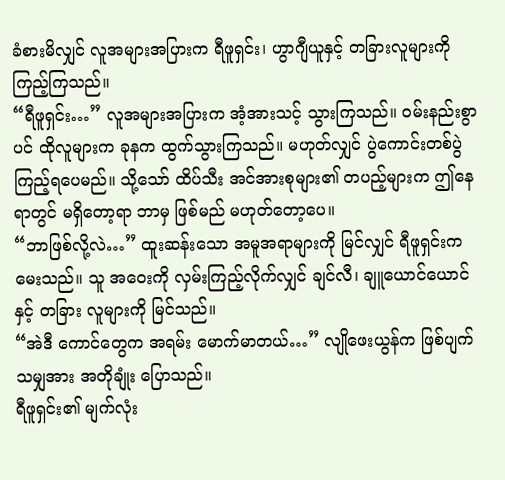ခံစားမိလျှင် လူအများအပြားက ရီဖူရှင်း၊ ဟွာဂျီယူနှင့် တခြားလူများကို ကြည့်ကြသည်။
“ရီဖူရှင်း…” လူအများအပြားက အံ့အားသင့် သွားကြသည်။ ဝမ်းနည်းစွာပင် ထိုလူများက ခုနက ထွက်သွားကြသည်။ မဟုတ်လျှင် ပွဲကောင်းတစ်ပွဲ ကြည့်ရပေမည်။ သို့သော် ထိပ်သီး အင်အားစုများ၏ တပည့်များက ဤနေရာတွင် မရှိတော့ရာ ဘာမှ ဖြစ်မည် မဟုတ်တော့ပေ။
“ဘာဖြစ်လို့လဲ…” ထူးဆန်းသော အမူအရာများကို မြင်လျှင် ရီဖူရှင်းက မေးသည်။ သူ အဝေးကို လှမ်းကြည့်လိုက်လျှင် ချင်လီ၊ ချူယောင်ယောင်နှင့် တခြား လူများကို မြင်သည်။
“အဲဒီ ကောင်တွေက အရမ်း မောက်မာတယ်…” လျိုဖေးယွန်က ဖြစ်ပျက်သမျှအား အတိုချုံး ပြောသည်။
ရီဖူရှင်း၏ မျက်လုံး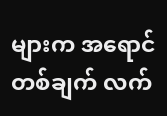များက အရောင် တစ်ချက် လက်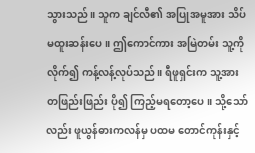သွားသည်။ သူက ချင်လီ၏ အပြုအမူအား သိပ်မထူးဆန်းပေ။ ဤကောင်ကား အမြဲတမ်း သူ့ကို လိုက်၍ ကန့်လန့်လုပ်သည်။ ရီဖူရှင်းက သူ့အား တဖြည်းဖြည်း ပို၍ ကြည့်မရတော့ပေ။ သို့သော်လည်း ဖူယွန်ဓားကလန်မှ ပထမ တောင်ကုန်းနှင့်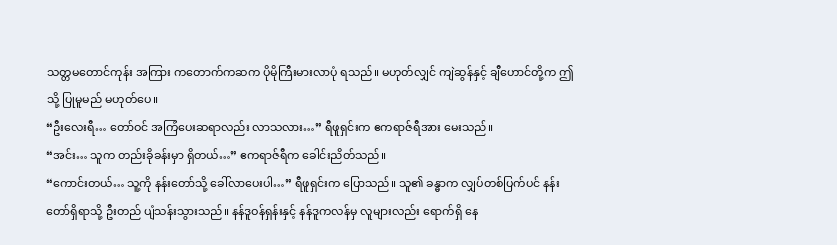သတ္တမတောင်ကုန်း အကြား ကတောက်ကဆက ပိုမိုကြီးမားလာပုံ ရသည်။ မဟုတ်လျှင် ကျဲဆွန်နှင့် ချီဟောင်တို့က ဤသို့ ပြုမူမည် မဟုတ်ပေ။
“ဦးလေးရီ… တော်ဝင် အကြံပေးဆရာလည်း လာသလား…” ရီဖူရှင်းက ဧကရာဇ်ရီအား မေးသည်။
“အင်း… သူက တည်းခိုခန်းမှာ ရှိတယ်…” ဧကရာဇ်ရီက ခေါင်းညိတ်သည်။
“ကောင်းတယ်… သူ့ကို နန်းတော်သို့ ခေါ်လာပေးပါ…” ရီဖူရှင်းက ပြောသည်။ သူ၏ ခန္ဓာက လျှပ်တစ်ပြက်ပင် နန်းတော်ရှိရာသို့ ဦးတည် ပျံသန်းသွားသည်။ နန်ဒူဝန်ရှန်းနှင့် နန်ဒူကလန်မှ လူများလည်း ရောက်ရှိ နေ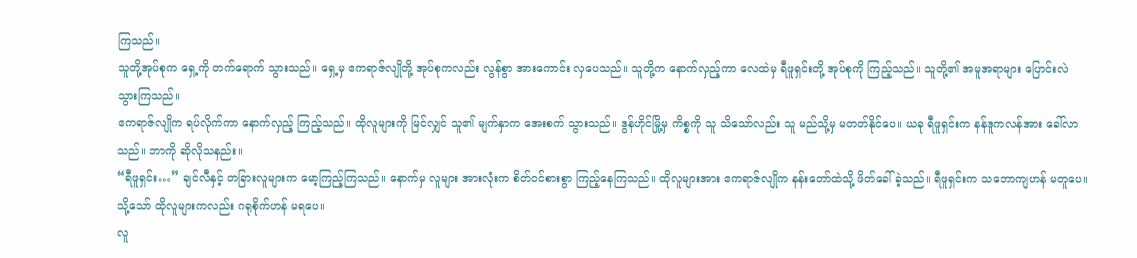ကြသည်။
သူတို့အုပ်စုက ရှေ့ကို တက်ရောက် သွားသည်။ ရှေ့မှ ဧကရာဇ်လျိုတို့ အုပ်စုကလည်း လွန်စွာ အားကောင်း လှပေသည်။ သူတို့က နောက်လှည့်ကာ လေထဲမှ ရီဖူရှင်းတို့ အုပ်စုကို ကြည့်သည်။ သူတို့၏ အမူအရာများ ပြောင်းလဲ သွားကြသည်။
ဧကရာဇ်လျိုက ရပ်လိုက်ကာ နောက်လှည့် ကြည့်သည်။ ထိုလူများကို မြင်လျှင် သူ၏ မျက်နှာက အေးစက် သွားသည်။ ဒွန်ဟိုင်မြို့မှ ကိစ္စကို သူ သိသော်လည်း သူ မည်သို့မှ မတတ်နိုင်ပေ။ ယခု ရီဖူရှင်းက နန်ဒူကလန်အား ခေါ်လာသည်။ ဘာကို ဆိုလိုသနည်း။
“ရီဖူရှင်း…” ချင်လီနှင့် တခြားလူများက မော့ကြည့်ကြသည်။ နောက်မှ လူများ အားလုံးက စိတ်ဝင်စားစွာ ကြည့်နေကြသည်။ ထိုလူများအား ဧကရာဇ်လျိုက နန်းတော်ထဲသို့ ဖိတ်ခေါ်ခဲ့သည်။ ရီဖူရှင်းက သဘောကျဟန် မတူပေ။ သို့သော် ထိုလူများကလည်း ဂရုစိုက်ဟန် မရပေ။
လူ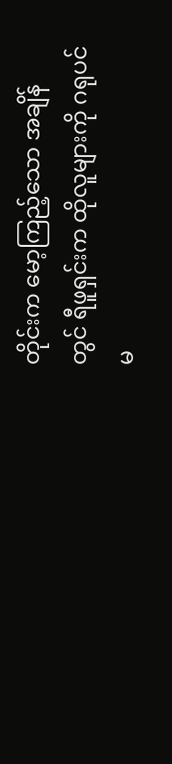တိုင်းက မော့ကြည့်သော အချိန်တွင် ရီဖူရှင်းက ထိုလူများကို ဂရုပင် မ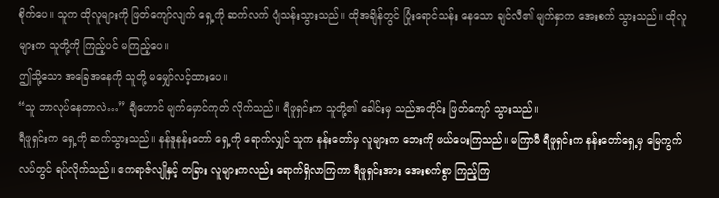စိုက်ပေ။ သူက ထိုလူများကို ဖြတ်ကျော်လျက် ရှေ့ကို ဆက်လက် ပျံသန်းသွားသည်။ ထိုအချိန်တွင် ပြုံးရောင်သန်း နေသော ချင်လီ၏ မျက်နှာက အေးစက် သွားသည်။ ထိုလူများက သူတို့ကို ကြည့်ပင် မကြည့်ပေ။
ဤသို့သော အခြေအနေကို သူတို့ မမျှော်လင့်ထားပေ။
“သူ ဘာလုပ်နေတာလဲ…” ချီဟောင် မျက်မှောင်ကုတ် လိုက်သည်။ ရီဖူရှင်းက သူတို့၏ ခေါင်းမှ သည်အတိုင်း ဖြတ်ကျော် သွားသည်။
ရီဖူရှင်းက ရှေ့ကို ဆက်သွားသည်။ နန်ဒူနန်းတော် ရှေ့ကို ရောက်လျှင် သူက နန်းတော်မှ လူများက ဘေးကို ဖယ်ပေးကြသည်။ မကြာမီ ရီဖူရှင်းက နန်းတော်ရှေ့မှ မြေကွက်လပ်တွင် ရပ်လိုက်သည်။ ဧကရာဇ်လျိုနှင့် တခြား လူများကလည်း ရောက်ရှိလာကြကာ ရီဖူရှင်းအား အေးစက်စွာ ကြည့်ကြ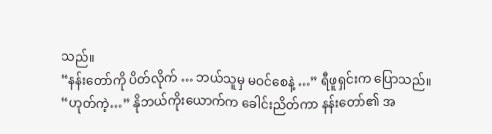သည်။
“နန်းတော်ကို ပိတ်လိုက် … ဘယ်သူမှ မဝင်စေနဲ့ …” ရီဖူရှင်းက ပြောသည်။
“ဟုတ်ကဲ့…” နိုဘယ်ကိုးယောက်က ခေါင်းညိတ်ကာ နန်းတော်၏ အ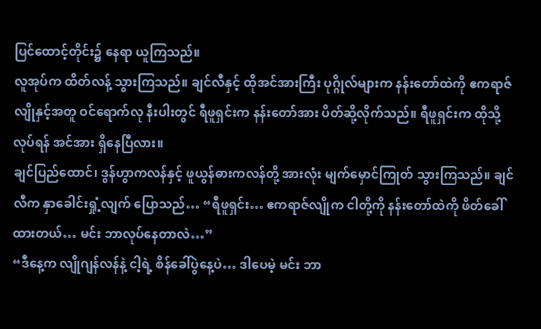ပြင်ထောင့်တိုင်း၌ နေရာ ယူကြသည်။
လူအုပ်က ထိတ်လန့် သွားကြသည်။ ချင်လီနှင့် ထိုအင်အားကြီး ပုဂ္ဂိုလ်များက နန်းတော်ထဲကို ဧကရာဇ်လျိုနှင့်အတူ ဝင်ရောက်လု နီးပါးတွင် ရီဖူရှင်းက နန်းတော်အား ပိတ်ဆို့လိုက်သည်။ ရီဖူရှင်းက ထိုသို့လုပ်ရန် အင်အား ရှိနေပြီလား။
ချင်ပြည်ထောင်၊ ဒွန်ဟွာကလန်နှင့် ဖူယွန်ဓားကလန်တို့ အားလုံး မျက်မှောင်ကြုတ် သွားကြသည်။ ချင်လီက နှာခေါင်းရှုံ့လျက် ပြောသည်… “ရီဖူရှင်း… ဧကရာဇ်လျိုက ငါတို့ကို နန်းတော်ထဲကို ဖိတ်ခေါ်ထားတယ်… မင်း ဘာလုပ်နေတာလဲ…”
“ဒီနေ့က လျိုဂျန်လန်နဲ့ ငါ့ရဲ့ စိန်ခေါ်ပွဲနေ့ပဲ… ဒါပေမဲ့ မင်း ဘာ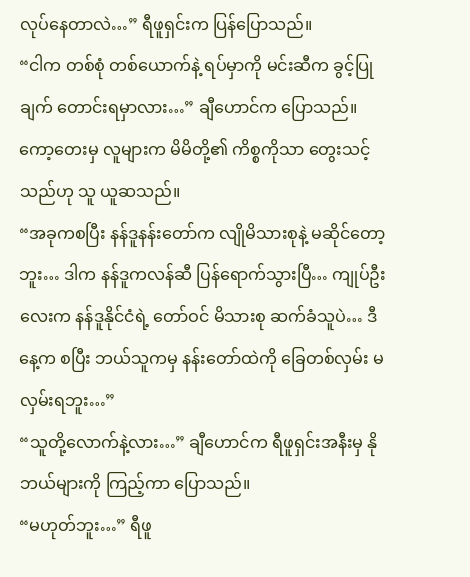လုပ်နေတာလဲ…” ရီဖူရှင်းက ပြန်ပြောသည်။
“ငါက တစ်စုံ တစ်ယောက်နဲ့ ရပ်မှာကို မင်းဆီက ခွင့်ပြုချက် တောင်းရမှာလား…” ချီဟောင်က ပြောသည်။ ကော့တေးမှ လူများက မိမိတို့၏ ကိစ္စကိုသာ တွေးသင့်သည်ဟု သူ ယူဆသည်။
“အခုကစပြီး နန်ဒူနန်းတော်က လျိုမိသားစုနဲ့ မဆိုင်တော့ဘူး… ဒါက နန်ဒူကလန်ဆီ ပြန်ရောက်သွားပြီ… ကျုပ်ဦးလေးက နန်ဒူနိုင်ငံရဲ့ တော်ဝင် မိသားစု ဆက်ခံသူပဲ… ဒီနေ့က စပြီး ဘယ်သူကမှ နန်းတော်ထဲကို ခြေတစ်လှမ်း မလှမ်းရဘူး…”
“သူတို့လောက်နဲ့လား…” ချီဟောင်က ရီဖူရှင်းအနီးမှ နိုဘယ်များကို ကြည့်ကာ ပြောသည်။
“မဟုတ်ဘူး…” ရီဖူ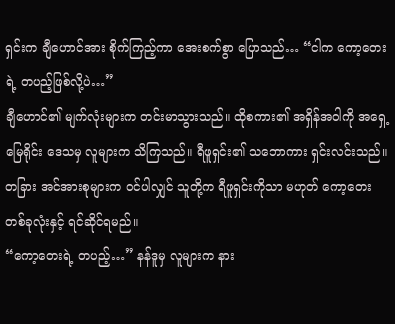ရှင်းက ချီဟောင်အား စိုက်ကြည့်ကာ အေးစက်စွာ ပြောသည်… “ငါက ကော့တေးရဲ့ တပည့်ဖြစ်လို့ပဲ…”
ချီဟောင်၏ မျက်လုံးများက တင်းမာသွားသည်။ ထိုစကား၏ အရှိန်အဝါကို အရှေ့မြေရိုင်း ဒေသမှ လူများက သိကြသည်။ ရီဖူရှင်း၏ သဘောကား ရှင်းလင်းသည်။ တခြား အင်အားစုများက ဝင်ပါလျှင် သူတို့က ရီဖူရှင်းကိုသာ မဟုတ် ကော့တေး တစ်ခုလုံးနှင့် ရင်ဆိုင်ရမည်။
“ကော့တေးရဲ့ တပည့်…” နန်ဒူမှ လူများက နား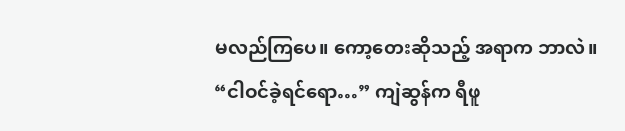မလည်ကြပေ။ ကော့တေးဆိုသည့် အရာက ဘာလဲ။
“ငါဝင်ခဲ့ရင်ရော…” ကျဲဆွန်က ရီဖူ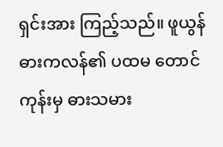ရှင်းအား ကြည့်သည်။ ဖူယွန် ဓားကလန်၏ ပထမ တောင်ကုန်းမှ ဓားသမား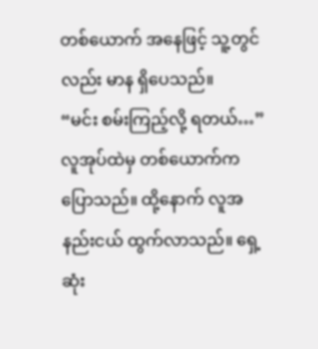တစ်ယောက် အနေဖြင့် သူ့တွင်လည်း မာန ရှိပေသည်။
“မင်း စမ်းကြည့်လို့ ရတယ်…” လူအုပ်ထဲမှ တစ်ယောက်က ပြောသည်။ ထို့နောက် လူအနည်းငယ် ထွက်လာသည်။ ရှေ့ဆုံး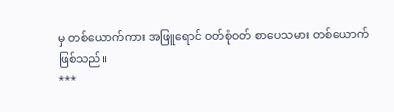မှ တစ်ယောက်ကား အဖြူရောင် ဝတ်စုံဝတ် စာပေသမား တစ်ယောက် ဖြစ်သည်။
***